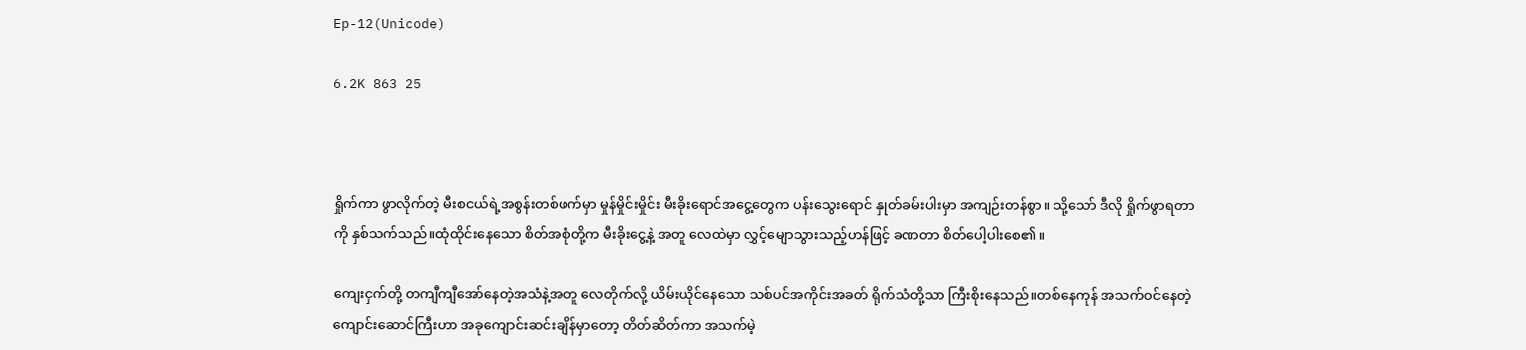Ep-12(Unicode)

6.2K 863 25



ရှိုက်ကာ ဖွာလိုက်တဲ့ မီးစငယ်ရဲ့အစွန်းတစ်ဖက်မှာ မှုန်မှိုင်းမှိုင်း မီးခိုးရောင်အငွေ့တွေက ပန်းသွေးရောင် နှုတ်ခမ်းပါးမှာ အကျဉ်းတန်စွာ။ သို့သော် ဒီလို ရှိုက်ဖွာရတာကို နှစ်သက်သည်။ထုံထိုင်းနေသော စိတ်အစုံတို့က မီးခိုးငွေ့နဲ့ အတူ လေထဲမှာ လွှင့်မျောသွားသည့်ဟန်ဖြင့် ခဏတာ စိတ်ပေါ့ပါးစေ၏။

ကျေးငှက်တို့ တကျီကျီအော်နေတဲ့အသံနဲ့အတူ လေတိုက်လို့ ယိမ်းယိုင်နေသော သစ်ပင်အကိုင်းအခတ် ရိုက်သံတို့သာ ကြီးစိုးနေသည်။တစ်နေကုန် အသက်ဝင်နေတဲ့ ကျောင်းဆောင်ကြီးဟာ အခုကျောင်းဆင်းချိန်မှာတော့ တိတ်ဆိတ်ကာ အသက်မဲ့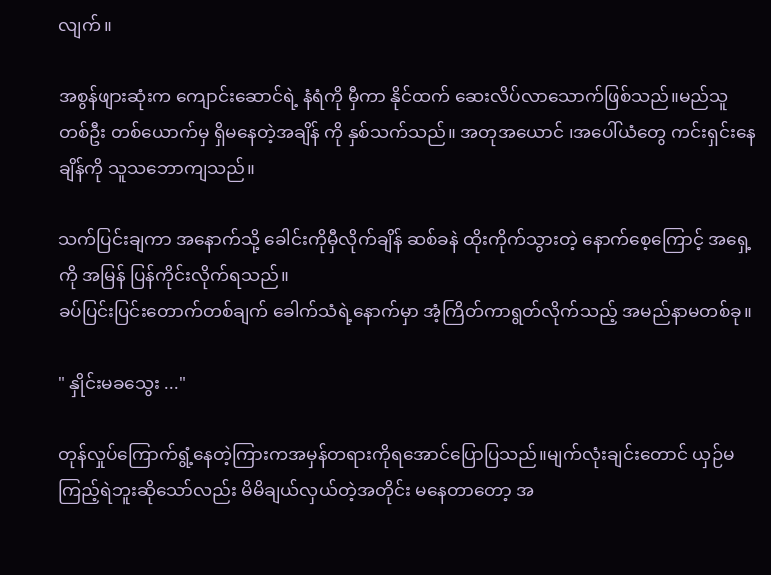လျက်။

အစွန်ဖျားဆုံးက ကျောင်းဆောင်ရဲ့ နံရံကို မှီကာ နိုင်ထက် ဆေးလိပ်လာသောက်ဖြစ်သည်။မည်သူ တစ်ဦး တစ်ယောက်မှ ရှိမနေတဲ့အချိန် ကို နှစ်သက်သည်။ အတုအယောင် ၊အပေါ်ယံတွေ ကင်းရှင်းနေချိန်ကို သူသဘောကျသည်။

သက်ပြင်းချကာ အနောက်သို့ ခေါင်းကိုမှီလိုက်ချိန် ဆစ်ခနဲ ထိုးကိုက်သွားတဲ့ နောက်စေ့ကြောင့် အရှေ့ကို အမြန် ပြန်ကိုင်းလိုက်ရသည်။
ခပ်ပြင်းပြင်းတောက်တစ်ချက် ခေါက်သံရဲ့နောက်မှာ အံ့ကြိတ်ကာရွတ်လိုက်သည့် အမည်နာမတစ်ခု။

" နှိုင်းမခသွေး ..."

တုန်လှုပ်ကြောက်ရွံ့နေတဲ့ကြားကအမှန်တရားကိုရအောင်ပြောပြသည်။မျက်လုံးချင်းတောင် ယှဉ်မကြည့်ရဲဘူးဆိုသော်လည်း မိမိချယ်လှယ်တဲ့အတိုင်း မနေတာတော့ အ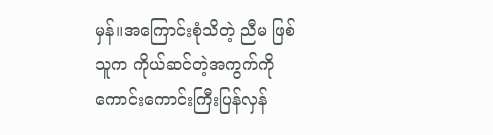မှန်။အကြောင်းစုံသိတဲ့ ညီမ ဖြစ်သူက ကိုယ်ဆင်တဲ့အကွက်ကို ကောင်းကောင်းကြီးပြန်လှန်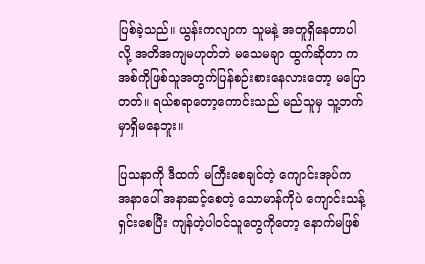ပြစ်ခဲ့သည်။ ယွန်းကလျာက သူမနဲ့ အတူရှိနေတာပါလို့ အတိအကျမဟုတ်ဘဲ မသေမချာ ထွက်ဆိုတာ က အစ်ကိုဖြစ်သူအတွက်ပြန်စဉ်းစားနေလားတော့ မပြောတတ်။ ရယ်စရာတော့ကောင်းသည် မည်သူမှ သူ့ဘက်မှာရှိမနေဘူး။

ပြသနာကို ဒီထက် မကြီးစေချင်တဲ့ ကျောင်းအုပ်က အနာပေါ် အနာဆင့်စေတဲ့ သောမာန်ကိုပဲ ကျောင်းသန့်ရှင်းစေပြီး ကျန်တဲ့ပါဝင်သူတွေကိုတော့ နောက်မဖြစ်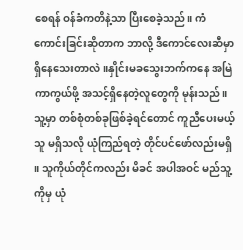စေရန် ဝန်ခံကတိနဲ့သာ ပြီးစေခဲ့သည်။ ကံကောင်းခြင်းဆိုတာက ဘာလို့ ဒီကောင်လေးဆီမှာရှိနေသေးတာလဲ ။နှိုင်းမခသွေးဘက်ကနေ အမြဲကာကွယ်ဖို့ အသင့်ရှိနေတဲ့လူတွေကို မုန်းသည်။ သူ့မှာ တစ်စုံတစ်ခုဖြစ်ခဲ့ရင်တောင် ကူညီပေးမယ့်သူ မရှိသလို ယုံကြည်ရတဲ့ တိုင်ပင်ဖော်လည်းမရှိ ။ သူကိုယ်တိုင်ကလည်း မိခင် အပါအဝင် မည်သူ့ကိုမှ ယုံ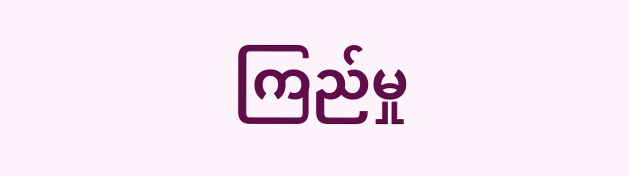ကြည်မှု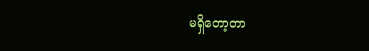မရှိတော့တာ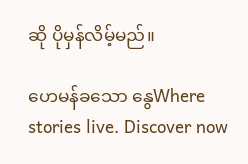ဆို ပိုမှန်လိမ့်မည်။

ဟေမန်ခသော နွေWhere stories live. Discover now